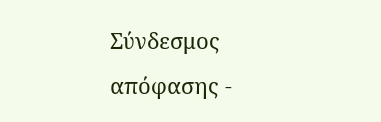Σύνδεσμος απόφασης -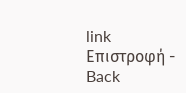link Επιστροφή - Back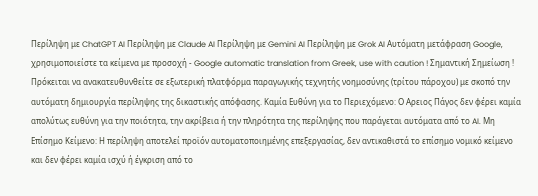Περίληψη με ChatGPT AI Περίληψη με Claude AI Περίληψη με Gemini AI Περίληψη με Grok AI Αυτόματη μετάφραση Google, χρησιμοποιείστε τα κείμενα με προσοχή - Google automatic translation from Greek, use with caution ! Σημαντική Σημείωση ! Πρόκειται να ανακατευθυνθείτε σε εξωτερική πλατφόρμα παραγωγικής τεχνητής νοημοσύνης (τρίτου πάροχου) με σκοπό την αυτόματη δημιουργία περίληψης της δικαστικής απόφασης. Καμία Ευθύνη για το Περιεχόμενο: Ο Αρειος Πάγος δεν φέρει καμία απολύτως ευθύνη για την ποιότητα, την ακρίβεια ή την πληρότητα της περίληψης που παράγεται αυτόματα από το AI. Μη Επίσημο Κείμενο: Η περίληψη αποτελεί προϊόν αυτοματοποιημένης επεξεργασίας, δεν αντικαθιστά το επίσημο νομικό κείμενο και δεν φέρει καμία ισχύ ή έγκριση από το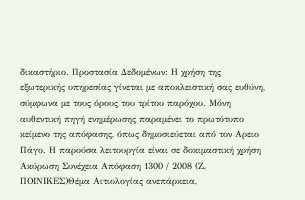δικαστήριο. Προστασία Δεδομένων: Η χρήση της εξωτερικής υπηρεσίας γίνεται με αποκλειστική σας ευθύνη, σύμφωνα με τους όρους του τρίτου παρόχου. Μόνη αυθεντική πηγή ενημέρωσης παραμένει το πρωτότυπο κείμενο της απόφασης, όπως δημοσιεύεται από τον Αρειο Πάγο. Η παρούσα λειτουργία είναι σε δοκιμαστική χρήση Ακύρωση Συνέχεια Απόφαση 1300 / 2008 (Ζ, ΠΟΙΝΙΚΕΣ)Θέμα Αιτιολογίας ανεπάρκεια,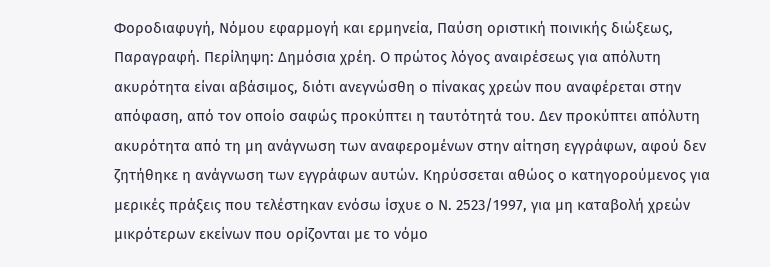Φοροδιαφυγή, Νόμου εφαρμογή και ερμηνεία, Παύση οριστική ποινικής διώξεως, Παραγραφή. Περίληψη: Δημόσια χρέη. Ο πρώτος λόγος αναιρέσεως για απόλυτη ακυρότητα είναι αβάσιμος, διότι ανεγνώσθη ο πίνακας χρεών που αναφέρεται στην απόφαση, από τον οποίο σαφώς προκύπτει η ταυτότητά του. Δεν προκύπτει απόλυτη ακυρότητα από τη μη ανάγνωση των αναφερομένων στην αίτηση εγγράφων, αφού δεν ζητήθηκε η ανάγνωση των εγγράφων αυτών. Κηρύσσεται αθώος ο κατηγορούμενος για μερικές πράξεις που τελέστηκαν ενόσω ίσχυε ο Ν. 2523/1997, για μη καταβολή χρεών μικρότερων εκείνων που ορίζονται με το νόμο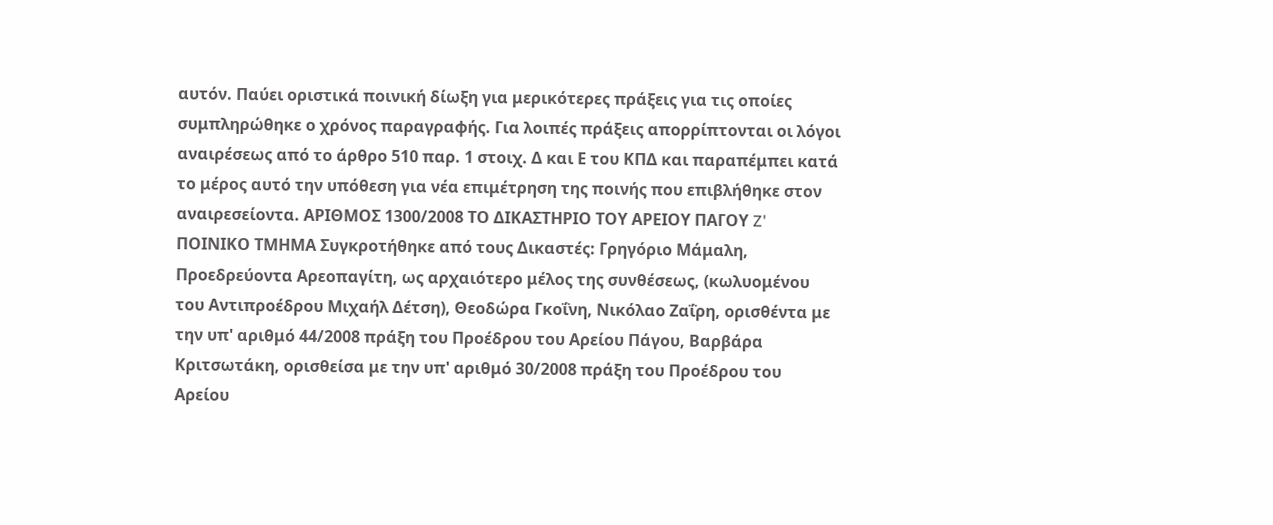αυτόν. Παύει οριστικά ποινική δίωξη για μερικότερες πράξεις για τις οποίες συμπληρώθηκε ο χρόνος παραγραφής. Για λοιπές πράξεις απορρίπτονται οι λόγοι αναιρέσεως από το άρθρο 510 παρ. 1 στοιχ. Δ και Ε του ΚΠΔ και παραπέμπει κατά το μέρος αυτό την υπόθεση για νέα επιμέτρηση της ποινής που επιβλήθηκε στον αναιρεσείοντα. ΑΡΙΘΜΟΣ 1300/2008 ΤΟ ΔΙΚΑΣΤΗΡΙΟ ΤΟΥ ΑΡΕΙΟΥ ΠΑΓΟΥ Z' ΠΟΙΝΙΚΟ ΤΜΗΜΑ Συγκροτήθηκε από τους Δικαστές: Γρηγόριο Μάμαλη, Προεδρεύοντα Αρεοπαγίτη, ως αρχαιότερο μέλος της συνθέσεως, (κωλυομένου του Αντιπροέδρου Μιχαήλ Δέτση), Θεοδώρα Γκοΐνη, Νικόλαο Ζαΐρη, ορισθέντα με την υπ' αριθμό 44/2008 πράξη του Προέδρου του Αρείου Πάγου, Βαρβάρα Κριτσωτάκη, ορισθείσα με την υπ' αριθμό 30/2008 πράξη του Προέδρου του Αρείου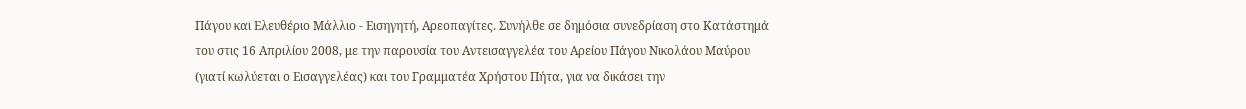Πάγου και Ελευθέριο Μάλλιο - Εισηγητή, Αρεοπαγίτες. Συνήλθε σε δημόσια συνεδρίαση στο Κατάστημά του στις 16 Απριλίου 2008, με την παρουσία του Αντεισαγγελέα του Αρείου Πάγου Νικολάου Μαύρου (γιατί κωλύεται ο Εισαγγελέας) και του Γραμματέα Χρήστου Πήτα, για να δικάσει την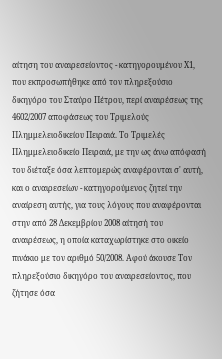αίτηση του αναιρεσείοντος - κατηγορουμένου Χ1, που εκπροσωπήθηκε από τον πληρεξούσιο δικηγόρο του Σταύρο Πέτρου, περί αναιρέσεως της 4602/2007 αποφάσεως του Τριμελούς Πλημμελειοδικείου Πειραιά. Το Τριμελές Πλημμελειοδικείο Πειραιά, με την ως άνω απόφασή του διέταξε όσα λεπτομερώς αναφέρονται σ' αυτή, και ο αναιρεσείων - κατηγορούμενος ζητεί την αναίρεση αυτής, για τους λόγους που αναφέρονται στην από 28 Δεκεμβρίου 2008 αίτησή του αναιρέσεως, η οποία καταχωρίστηκε στο οικείο πινάκιο με τον αριθμό 50/2008. Αφού άκουσε Τον πληρεξούσιο δικηγόρο του αναιρεσείοντος, που ζήτησε όσα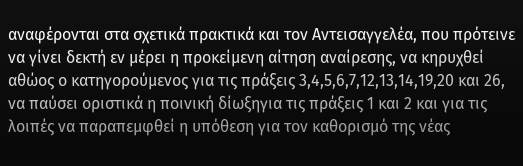αναφέρονται στα σχετικά πρακτικά και τον Αντεισαγγελέα, που πρότεινε να γίνει δεκτή εν μέρει η προκείμενη αίτηση αναίρεσης, να κηρυχθεί αθώος ο κατηγορούμενος για τις πράξεις 3,4,5,6,7,12,13,14,19,20 και 26, να παύσει οριστικά η ποινική δίωξηγια τις πράξεις 1 και 2 και για τις λοιπές να παραπεμφθεί η υπόθεση για τον καθορισμό της νέας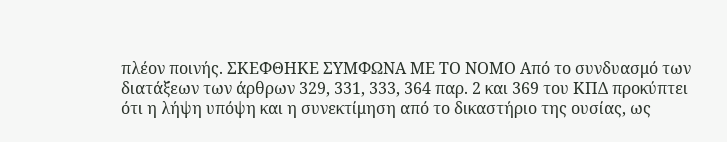πλέον ποινής. ΣΚΕΦΘΗΚΕ ΣΥΜΦΩΝΑ ΜΕ ΤΟ ΝΟΜΟ Από το συνδυασμό των διατάξεων των άρθρων 329, 331, 333, 364 παρ. 2 και 369 του ΚΠΔ προκύπτει ότι η λήψη υπόψη και η συνεκτίμηση από το δικαστήριο της ουσίας, ως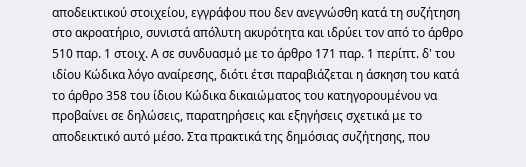αποδεικτικού στοιχείου, εγγράφου που δεν ανεγνώσθη κατά τη συζήτηση στο ακροατήριο, συνιστά απόλυτη ακυρότητα και ιδρύει τον από το άρθρο 510 παρ. 1 στοιχ. Α σε συνδυασμό με το άρθρο 171 παρ. 1 περίπτ. δ' του ιδίου Κώδικα λόγο αναίρεσης, διότι έτσι παραβιάζεται η άσκηση του κατά το άρθρο 358 του ίδιου Κώδικα δικαιώματος του κατηγορουμένου να προβαίνει σε δηλώσεις, παρατηρήσεις και εξηγήσεις σχετικά με το αποδεικτικό αυτό μέσο. Στα πρακτικά της δημόσιας συζήτησης, που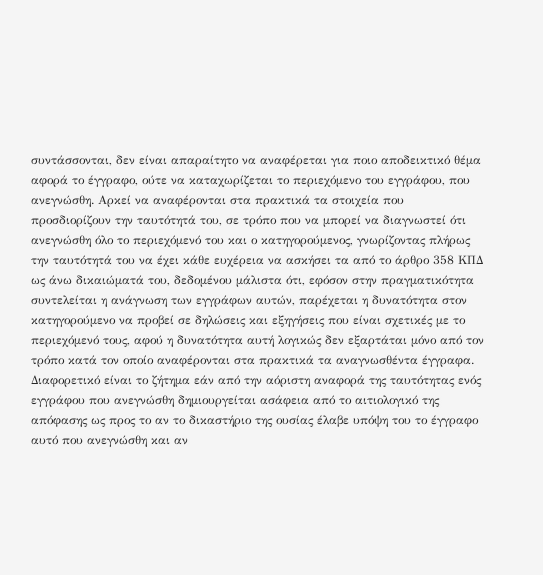συντάσσονται, δεν είναι απαραίτητο να αναφέρεται για ποιο αποδεικτικό θέμα αφορά το έγγραφο, ούτε να καταχωρίζεται το περιεχόμενο του εγγράφου, που ανεγνώσθη. Αρκεί να αναφέρονται στα πρακτικά τα στοιχεία που προσδιορίζουν την ταυτότητά του, σε τρόπο που να μπορεί να διαγνωστεί ότι ανεγνώσθη όλο το περιεχόμενό του και ο κατηγορούμενος, γνωρίζοντας πλήρως την ταυτότητά του να έχει κάθε ευχέρεια να ασκήσει τα από το άρθρο 358 ΚΠΔ ως άνω δικαιώματά του, δεδομένου μάλιστα ότι, εφόσον στην πραγματικότητα συντελείται η ανάγνωση των εγγράφων αυτών, παρέχεται η δυνατότητα στον κατηγορούμενο να προβεί σε δηλώσεις και εξηγήσεις που είναι σχετικές με το περιεχόμενό τους, αφού η δυνατότητα αυτή λογικώς δεν εξαρτάται μόνο από τον τρόπο κατά τον οποίο αναφέρονται στα πρακτικά τα αναγνωσθέντα έγγραφα. Διαφορετικό είναι το ζήτημα εάν από την αόριστη αναφορά της ταυτότητας ενός εγγράφου που ανεγνώσθη δημιουργείται ασάφεια από το αιτιολογικό της απόφασης ως προς το αν το δικαστήριο της ουσίας έλαβε υπόψη του το έγγραφο αυτό που ανεγνώσθη και αν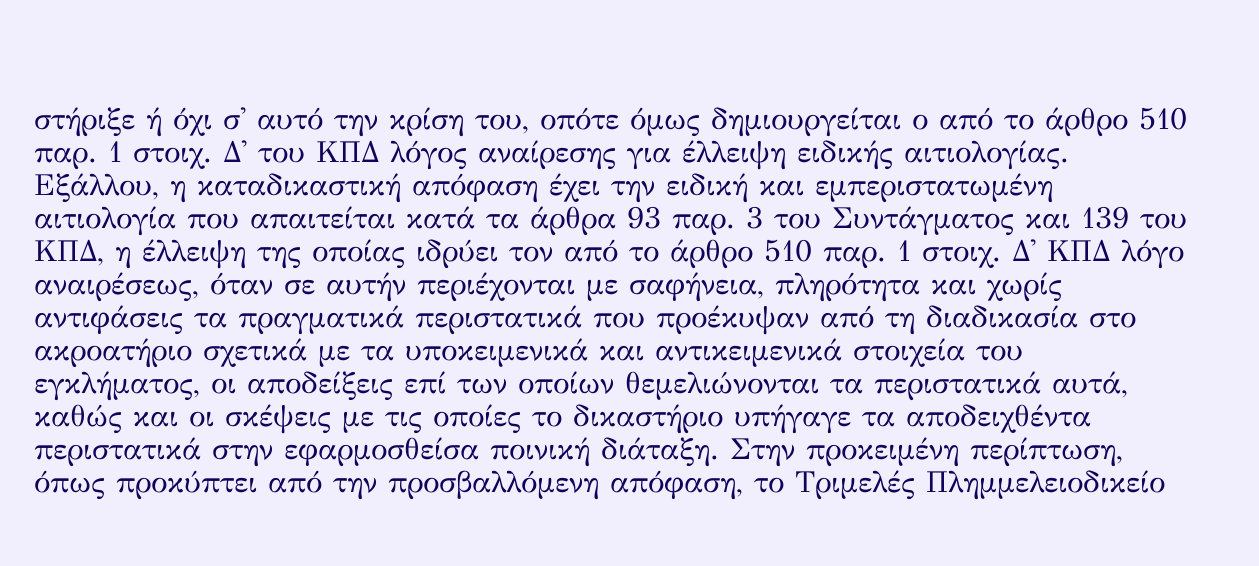στήριξε ή όχι σ' αυτό την κρίση του, οπότε όμως δημιουργείται ο από το άρθρο 510 παρ. 1 στοιχ. Δ' του ΚΠΔ λόγος αναίρεσης για έλλειψη ειδικής αιτιολογίας. Εξάλλου, η καταδικαστική απόφαση έχει την ειδική και εμπεριστατωμένη αιτιολογία που απαιτείται κατά τα άρθρα 93 παρ. 3 του Συντάγματος και 139 του ΚΠΔ, η έλλειψη της οποίας ιδρύει τον από το άρθρο 510 παρ. 1 στοιχ. Δ' ΚΠΔ λόγο αναιρέσεως, όταν σε αυτήν περιέχονται με σαφήνεια, πληρότητα και χωρίς αντιφάσεις τα πραγματικά περιστατικά που προέκυψαν από τη διαδικασία στο ακροατήριο σχετικά με τα υποκειμενικά και αντικειμενικά στοιχεία του εγκλήματος, οι αποδείξεις επί των οποίων θεμελιώνονται τα περιστατικά αυτά, καθώς και οι σκέψεις με τις οποίες το δικαστήριο υπήγαγε τα αποδειχθέντα περιστατικά στην εφαρμοσθείσα ποινική διάταξη. Στην προκειμένη περίπτωση, όπως προκύπτει από την προσβαλλόμενη απόφαση, το Τριμελές Πλημμελειοδικείο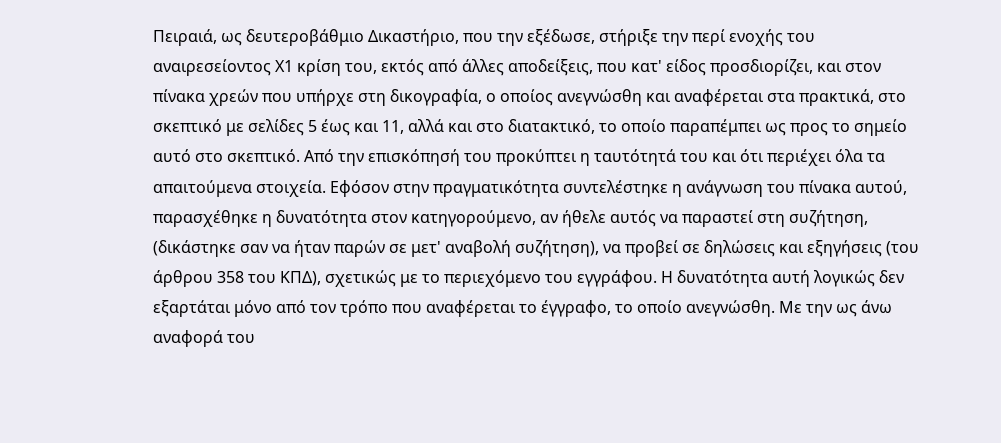Πειραιά, ως δευτεροβάθμιο Δικαστήριο, που την εξέδωσε, στήριξε την περί ενοχής του αναιρεσείοντος Χ1 κρίση του, εκτός από άλλες αποδείξεις, που κατ' είδος προσδιορίζει, και στον πίνακα χρεών που υπήρχε στη δικογραφία, ο οποίος ανεγνώσθη και αναφέρεται στα πρακτικά, στο σκεπτικό με σελίδες 5 έως και 11, αλλά και στο διατακτικό, το οποίο παραπέμπει ως προς το σημείο αυτό στο σκεπτικό. Από την επισκόπησή του προκύπτει η ταυτότητά του και ότι περιέχει όλα τα απαιτούμενα στοιχεία. Εφόσον στην πραγματικότητα συντελέστηκε η ανάγνωση του πίνακα αυτού, παρασχέθηκε η δυνατότητα στον κατηγορούμενο, αν ήθελε αυτός να παραστεί στη συζήτηση, (δικάστηκε σαν να ήταν παρών σε μετ' αναβολή συζήτηση), να προβεί σε δηλώσεις και εξηγήσεις (του άρθρου 358 του ΚΠΔ), σχετικώς με το περιεχόμενο του εγγράφου. Η δυνατότητα αυτή λογικώς δεν εξαρτάται μόνο από τον τρόπο που αναφέρεται το έγγραφο, το οποίο ανεγνώσθη. Με την ως άνω αναφορά του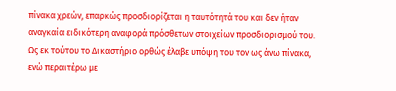πίνακα χρεών, επαρκώς προσδιορίζεται η ταυτότητά του και δεν ήταν αναγκαία ειδικότερη αναφορά πρόσθετων στοιχείων προσδιορισμού του. Ως εκ τούτου το Δικαστήριο ορθώς έλαβε υπόψη του τον ως άνω πίνακα, ενώ περαιτέρω με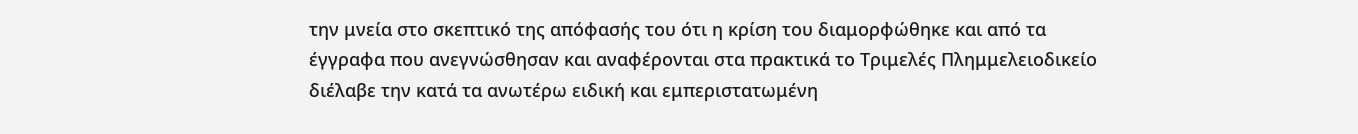την μνεία στο σκεπτικό της απόφασής του ότι η κρίση του διαμορφώθηκε και από τα έγγραφα που ανεγνώσθησαν και αναφέρονται στα πρακτικά το Τριμελές Πλημμελειοδικείο διέλαβε την κατά τα ανωτέρω ειδική και εμπεριστατωμένη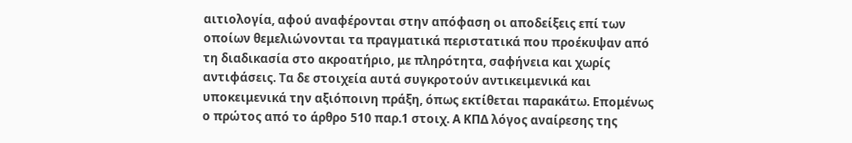αιτιολογία, αφού αναφέρονται στην απόφαση οι αποδείξεις επί των οποίων θεμελιώνονται τα πραγματικά περιστατικά που προέκυψαν από τη διαδικασία στο ακροατήριο, με πληρότητα, σαφήνεια και χωρίς αντιφάσεις. Τα δε στοιχεία αυτά συγκροτούν αντικειμενικά και υποκειμενικά την αξιόποινη πράξη, όπως εκτίθεται παρακάτω. Επομένως ο πρώτος από το άρθρο 510 παρ.1 στοιχ. Α ΚΠΔ λόγος αναίρεσης της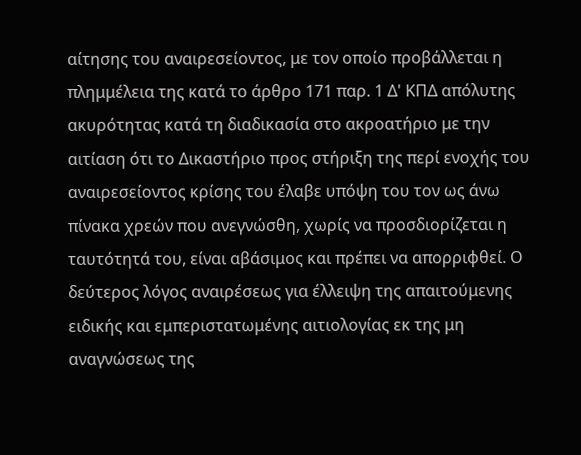αίτησης του αναιρεσείοντος, με τον οποίο προβάλλεται η πλημμέλεια της κατά το άρθρο 171 παρ. 1 Δ' ΚΠΔ απόλυτης ακυρότητας κατά τη διαδικασία στο ακροατήριο με την αιτίαση ότι το Δικαστήριο προς στήριξη της περί ενοχής του αναιρεσείοντος κρίσης του έλαβε υπόψη του τον ως άνω πίνακα χρεών που ανεγνώσθη, χωρίς να προσδιορίζεται η ταυτότητά του, είναι αβάσιμος και πρέπει να απορριφθεί. Ο δεύτερος λόγος αναιρέσεως για έλλειψη της απαιτούμενης ειδικής και εμπεριστατωμένης αιτιολογίας εκ της μη αναγνώσεως της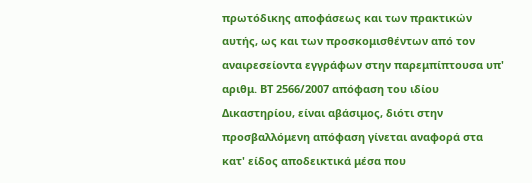πρωτόδικης αποφάσεως και των πρακτικών αυτής, ως και των προσκομισθέντων από τον αναιρεσείοντα εγγράφων στην παρεμπίπτουσα υπ' αριθμ. ΒΤ 2566/2007 απόφαση του ιδίου Δικαστηρίου, είναι αβάσιμος, διότι στην προσβαλλόμενη απόφαση γίνεται αναφορά στα κατ' είδος αποδεικτικά μέσα που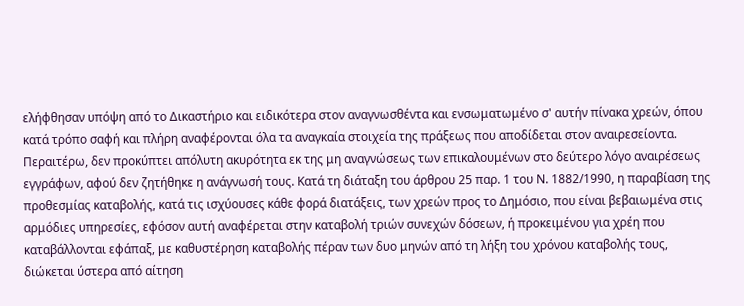ελήφθησαν υπόψη από το Δικαστήριο και ειδικότερα στον αναγνωσθέντα και ενσωματωμένο σ' αυτήν πίνακα χρεών, όπου κατά τρόπο σαφή και πλήρη αναφέρονται όλα τα αναγκαία στοιχεία της πράξεως που αποδίδεται στον αναιρεσείοντα. Περαιτέρω, δεν προκύπτει απόλυτη ακυρότητα εκ της μη αναγνώσεως των επικαλουμένων στο δεύτερο λόγο αναιρέσεως εγγράφων, αφού δεν ζητήθηκε η ανάγνωσή τους. Κατά τη διάταξη του άρθρου 25 παρ. 1 του Ν. 1882/1990, η παραβίαση της προθεσμίας καταβολής, κατά τις ισχύουσες κάθε φορά διατάξεις, των χρεών προς το Δημόσιο, που είναι βεβαιωμένα στις αρμόδιες υπηρεσίες, εφόσον αυτή αναφέρεται στην καταβολή τριών συνεχών δόσεων, ή προκειμένου για χρέη που καταβάλλονται εφάπαξ, με καθυστέρηση καταβολής πέραν των δυο μηνών από τη λήξη του χρόνου καταβολής τους, διώκεται ύστερα από αίτηση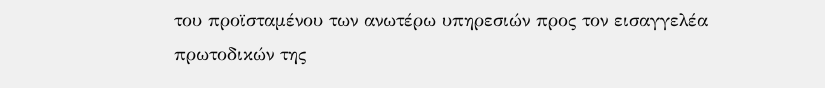του προϊσταμένου των ανωτέρω υπηρεσιών προς τον εισαγγελέα πρωτοδικών της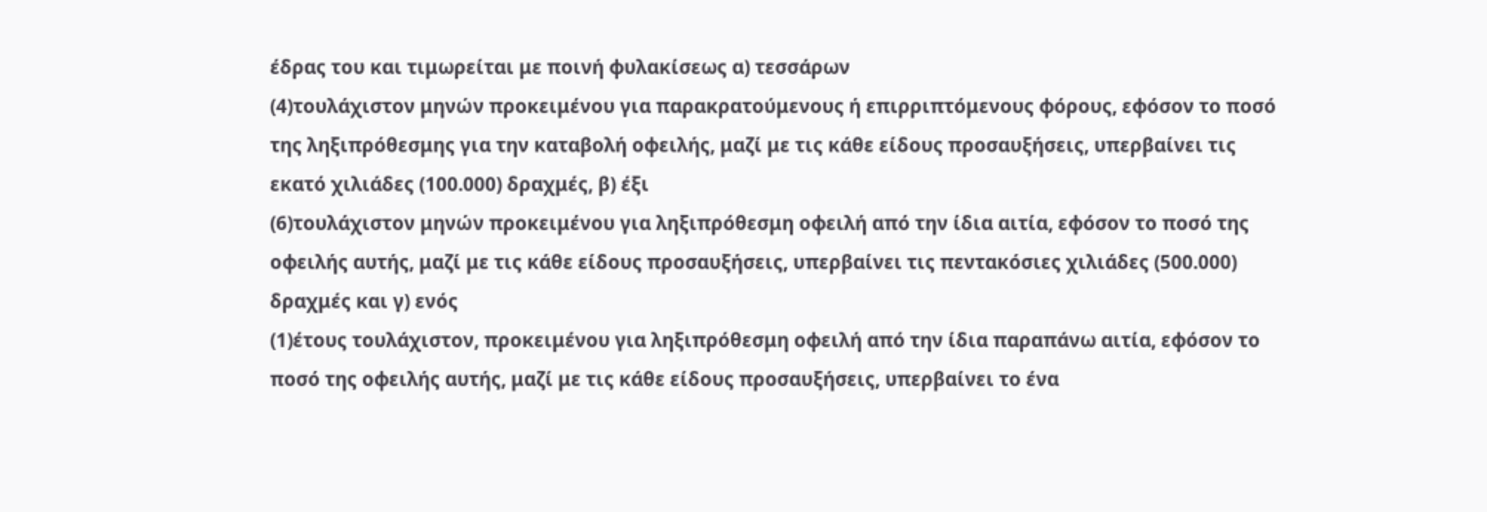έδρας του και τιμωρείται με ποινή φυλακίσεως α) τεσσάρων
(4)τουλάχιστον μηνών προκειμένου για παρακρατούμενους ή επιρριπτόμενους φόρους, εφόσον το ποσό της ληξιπρόθεσμης για την καταβολή οφειλής, μαζί με τις κάθε είδους προσαυξήσεις, υπερβαίνει τις εκατό χιλιάδες (100.000) δραχμές, β) έξι
(6)τουλάχιστον μηνών προκειμένου για ληξιπρόθεσμη οφειλή από την ίδια αιτία, εφόσον το ποσό της οφειλής αυτής, μαζί με τις κάθε είδους προσαυξήσεις, υπερβαίνει τις πεντακόσιες χιλιάδες (500.000) δραχμές και γ) ενός
(1)έτους τουλάχιστον, προκειμένου για ληξιπρόθεσμη οφειλή από την ίδια παραπάνω αιτία, εφόσον το ποσό της οφειλής αυτής, μαζί με τις κάθε είδους προσαυξήσεις, υπερβαίνει το ένα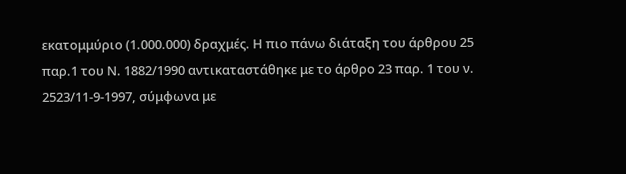εκατομμύριο (1.000.000) δραχμές. Η πιο πάνω διάταξη του άρθρου 25 παρ.1 του Ν. 1882/1990 αντικαταστάθηκε με το άρθρο 23 παρ. 1 του ν. 2523/11-9-1997, σύμφωνα με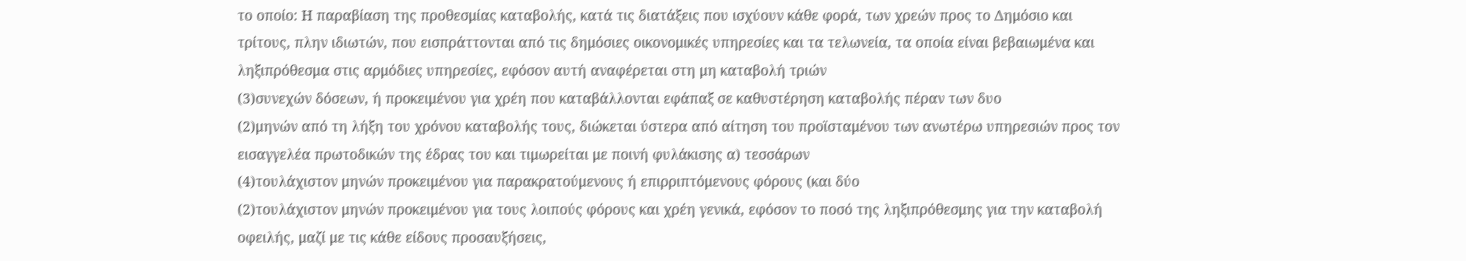το οποίο: Η παραβίαση της προθεσμίας καταβολής, κατά τις διατάξεις που ισχύουν κάθε φορά, των χρεών προς το Δημόσιο και τρίτους, πλην ιδιωτών, που εισπράττονται από τις δημόσιες οικονομικές υπηρεσίες και τα τελωνεία, τα οποία είναι βεβαιωμένα και ληξιπρόθεσμα στις αρμόδιες υπηρεσίες, εφόσον αυτή αναφέρεται στη μη καταβολή τριών
(3)συνεχών δόσεων, ή προκειμένου για χρέη που καταβάλλονται εφάπαξ σε καθυστέρηση καταβολής πέραν των δυο
(2)μηνών από τη λήξη του χρόνου καταβολής τους, διώκεται ύστερα από αίτηση του προϊσταμένου των ανωτέρω υπηρεσιών προς τον εισαγγελέα πρωτοδικών της έδρας του και τιμωρείται με ποινή φυλάκισης α) τεσσάρων
(4)τουλάχιστον μηνών προκειμένου για παρακρατούμενους ή επιρριπτόμενους φόρους (και δύο
(2)τουλάχιστον μηνών προκειμένου για τους λοιπούς φόρους και χρέη γενικά, εφόσον το ποσό της ληξιπρόθεσμης για την καταβολή οφειλής, μαζί με τις κάθε είδους προσαυξήσεις,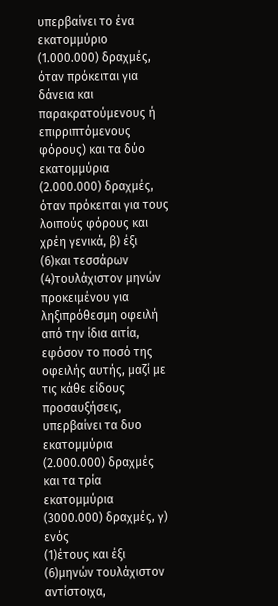υπερβαίνει το ένα εκατομμύριο (1.000.000) δραχμές, όταν πρόκειται για δάνεια και παρακρατούμενους ή επιρριπτόμενους φόρους) και τα δύο εκατομμύρια (2.000.000) δραχμές, όταν πρόκειται για τους λοιπούς φόρους και χρέη γενικά, β) έξι
(6)και τεσσάρων
(4)τουλάχιστον μηνών προκειμένου για ληξιπρόθεσμη οφειλή από την ίδια αιτία, εφόσον το ποσό της οφειλής αυτής, μαζί με τις κάθε είδους προσαυξήσεις, υπερβαίνει τα δυο εκατομμύρια (2.000.000) δραχμές και τα τρία εκατομμύρια (3000.000) δραχμές, γ) ενός
(1)έτους και έξι
(6)μηνών τουλάχιστον αντίστοιχα,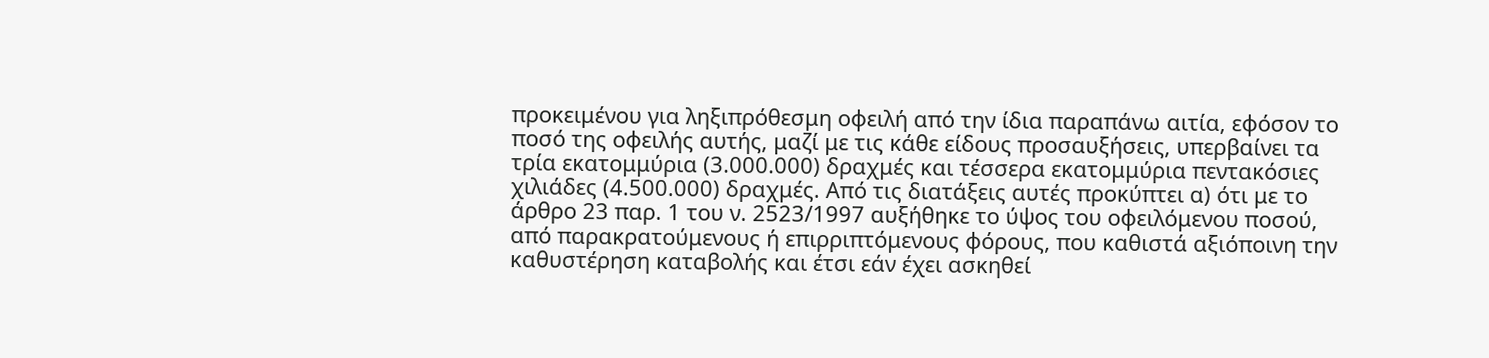προκειμένου για ληξιπρόθεσμη οφειλή από την ίδια παραπάνω αιτία, εφόσον το ποσό της οφειλής αυτής, μαζί με τις κάθε είδους προσαυξήσεις, υπερβαίνει τα τρία εκατομμύρια (3.000.000) δραχμές και τέσσερα εκατομμύρια πεντακόσιες χιλιάδες (4.500.000) δραχμές. Από τις διατάξεις αυτές προκύπτει α) ότι με το άρθρο 23 παρ. 1 του ν. 2523/1997 αυξήθηκε το ύψος του οφειλόμενου ποσού, από παρακρατούμενους ή επιρριπτόμενους φόρους, που καθιστά αξιόποινη την καθυστέρηση καταβολής και έτσι εάν έχει ασκηθεί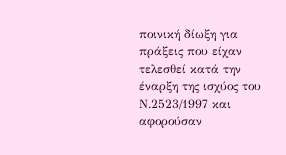ποινική δίωξη για πράξεις που είχαν τελεσθεί κατά την έναρξη της ισχύος του Ν.2523/1997 και αφορούσαν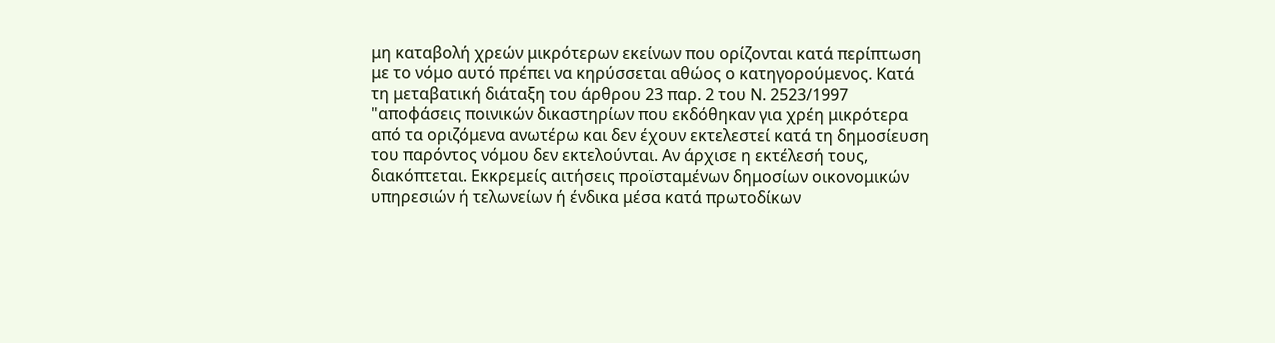μη καταβολή χρεών μικρότερων εκείνων που ορίζονται κατά περίπτωση με το νόμο αυτό πρέπει να κηρύσσεται αθώος ο κατηγορούμενος. Κατά τη μεταβατική διάταξη του άρθρου 23 παρ. 2 του Ν. 2523/1997 "αποφάσεις ποινικών δικαστηρίων που εκδόθηκαν για χρέη μικρότερα από τα οριζόμενα ανωτέρω και δεν έχουν εκτελεστεί κατά τη δημοσίευση του παρόντος νόμου δεν εκτελούνται. Αν άρχισε η εκτέλεσή τους, διακόπτεται. Εκκρεμείς αιτήσεις προϊσταμένων δημοσίων οικονομικών υπηρεσιών ή τελωνείων ή ένδικα μέσα κατά πρωτοδίκων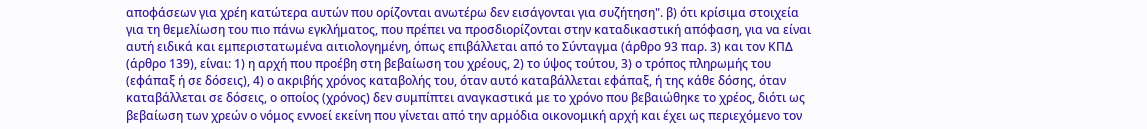αποφάσεων για χρέη κατώτερα αυτών που ορίζονται ανωτέρω δεν εισάγονται για συζήτηση". β) ότι κρίσιμα στοιχεία για τη θεμελίωση του πιο πάνω εγκλήματος, που πρέπει να προσδιορίζονται στην καταδικαστική απόφαση, για να είναι αυτή ειδικά και εμπεριστατωμένα αιτιολογημένη, όπως επιβάλλεται από το Σύνταγμα (άρθρο 93 παρ. 3) και τον ΚΠΔ (άρθρο 139), είναι: 1) η αρχή που προέβη στη βεβαίωση του χρέους, 2) το ύψος τούτου, 3) ο τρόπος πληρωμής του (εφάπαξ ή σε δόσεις), 4) ο ακριβής χρόνος καταβολής του, όταν αυτό καταβάλλεται εφάπαξ, ή της κάθε δόσης, όταν καταβάλλεται σε δόσεις, ο οποίος (χρόνος) δεν συμπίπτει αναγκαστικά με το χρόνο που βεβαιώθηκε το χρέος, διότι ως βεβαίωση των χρεών ο νόμος εννοεί εκείνη που γίνεται από την αρμόδια οικονομική αρχή και έχει ως περιεχόμενο τον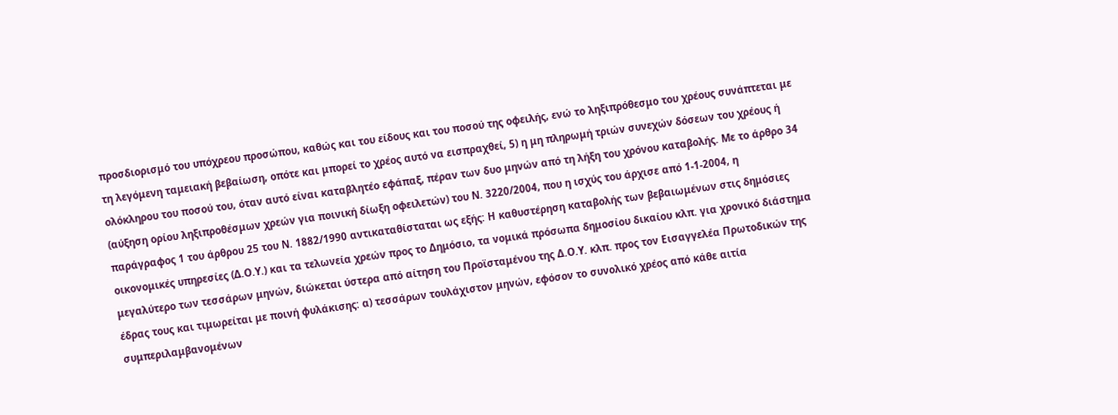προσδιορισμό του υπόχρεου προσώπου, καθώς και του είδους και του ποσού της οφειλής, ενώ το ληξιπρόθεσμο του χρέους συνάπτεται με τη λεγόμενη ταμειακή βεβαίωση, οπότε και μπορεί το χρέος αυτό να εισπραχθεί, 5) η μη πληρωμή τριών συνεχών δόσεων του χρέους ή ολόκληρου του ποσού του, όταν αυτό είναι καταβλητέο εφάπαξ, πέραν των δυο μηνών από τη λήξη του χρόνου καταβολής. Με το άρθρο 34 (αύξηση ορίου ληξιπροθέσμων χρεών για ποινική δίωξη οφειλετών) του Ν. 3220/2004, που η ισχύς του άρχισε από 1-1-2004, η παράγραφος 1 του άρθρου 25 του Ν. 1882/1990 αντικαταθίσταται ως εξής: Η καθυστέρηση καταβολής των βεβαιωμένων στις δημόσιες οικονομικές υπηρεσίες (Δ.Ο.Υ.) και τα τελωνεία χρεών προς το Δημόσιο, τα νομικά πρόσωπα δημοσίου δικαίου κλπ. για χρονικό διάστημα μεγαλύτερο των τεσσάρων μηνών, διώκεται ύστερα από αίτηση του Προϊσταμένου της Δ.Ο.Υ. κλπ. προς τον Εισαγγελέα Πρωτοδικών της έδρας τους και τιμωρείται με ποινή φυλάκισης: α) τεσσάρων τουλάχιστον μηνών, εφόσον το συνολικό χρέος από κάθε αιτία συμπεριλαμβανομένων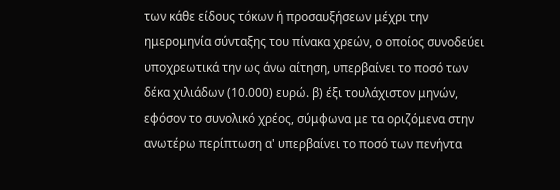των κάθε είδους τόκων ή προσαυξήσεων μέχρι την ημερομηνία σύνταξης του πίνακα χρεών, ο οποίος συνοδεύει υποχρεωτικά την ως άνω αίτηση, υπερβαίνει το ποσό των δέκα χιλιάδων (10.000) ευρώ. β) έξι τουλάχιστον μηνών, εφόσον το συνολικό χρέος, σύμφωνα με τα οριζόμενα στην ανωτέρω περίπτωση α' υπερβαίνει το ποσό των πενήντα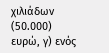χιλιάδων (50.000) ευρώ, γ) ενός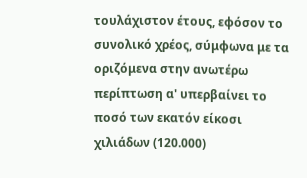τουλάχιστον έτους, εφόσον το συνολικό χρέος, σύμφωνα με τα οριζόμενα στην ανωτέρω περίπτωση α' υπερβαίνει το ποσό των εκατόν είκοσι χιλιάδων (120.000)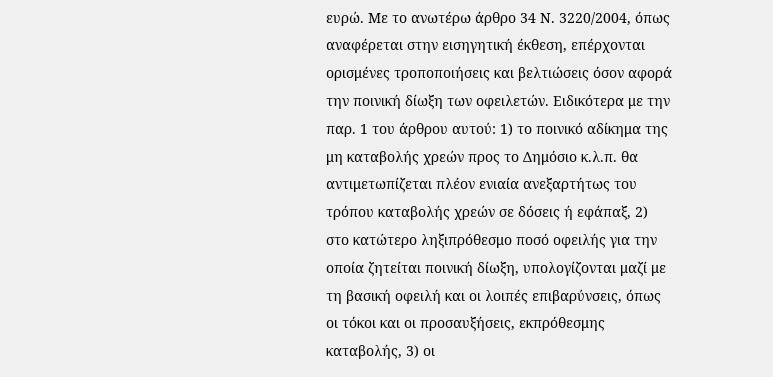ευρώ. Με το ανωτέρω άρθρο 34 Ν. 3220/2004, όπως αναφέρεται στην εισηγητική έκθεση, επέρχονται ορισμένες τροποποιήσεις και βελτιώσεις όσον αφορά την ποινική δίωξη των οφειλετών. Ειδικότερα με την παρ. 1 του άρθρου αυτού: 1) το ποινικό αδίκημα της μη καταβολής χρεών προς το Δημόσιο κ.λ.π. θα αντιμετωπίζεται πλέον ενιαία ανεξαρτήτως του τρόπου καταβολής χρεών σε δόσεις ή εφάπαξ, 2) στο κατώτερο ληξιπρόθεσμο ποσό οφειλής για την οποία ζητείται ποινική δίωξη, υπολογίζονται μαζί με τη βασική οφειλή και οι λοιπές επιβαρύνσεις, όπως οι τόκοι και οι προσαυξήσεις, εκπρόθεσμης καταβολής, 3) οι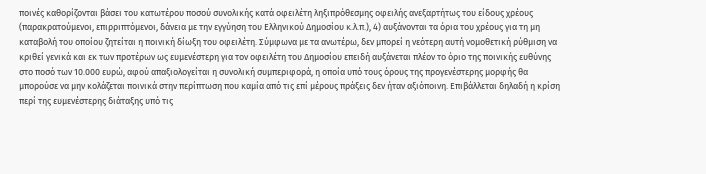ποινές καθορίζονται βάσει του κατωτέρου ποσού συνολικής κατά οφειλέτη ληξιπρόθεσμης οφειλής ανεξαρτήτως του είδους χρέους (παρακρατούμενοι, επιρριπτόμενοι, δάνεια με την εγγύηση του Ελληνικού Δημοσίου κ.λ.π.), 4) αυξάνονται τα όρια του χρέους για τη μη καταβολή του οποίου ζητείται η ποινική δίωξη του οφειλέτη. Σύμφωνα με τα ανωτέρω, δεν μπορεί η νεότερη αυτή νομοθετική ρύθμιση να κριθεί γενικά και εκ των προτέρων ως ευμενέστερη για τον οφειλέτη του Δημοσίου επειδή αυξάνεται πλέον το όριο της ποινικής ευθύνης στο ποσό των 10.000 ευρώ, αφού απαξιολογείται η συνολική συμπεριφορά, η οποία υπό τους όρους της προγενέστερης μορφής θα μπορούσε να μην κολάζεται ποινικά στην περίπτωση που καμία από τις επί μέρους πράξεις δεν ήταν αξιόποινη. Επιβάλλεται δηλαδή η κρίση περί της ευμενέστερης διάταξης υπό τις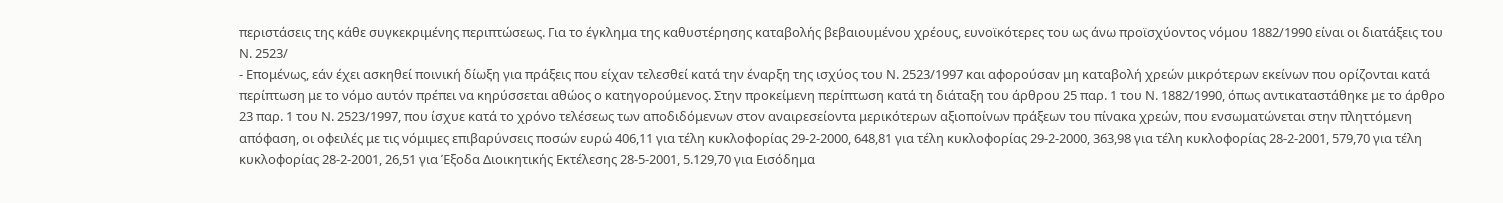περιστάσεις της κάθε συγκεκριμένης περιπτώσεως. Για το έγκλημα της καθυστέρησης καταβολής βεβαιουμένου χρέους, ευνοϊκότερες του ως άνω προϊσχύοντος νόμου 1882/1990 είναι οι διατάξεις του Ν. 2523/
- Επομένως, εάν έχει ασκηθεί ποινική δίωξη για πράξεις που είχαν τελεσθεί κατά την έναρξη της ισχύος του Ν. 2523/1997 και αφορούσαν μη καταβολή χρεών μικρότερων εκείνων που ορίζονται κατά περίπτωση με το νόμο αυτόν πρέπει να κηρύσσεται αθώος ο κατηγορούμενος. Στην προκείμενη περίπτωση κατά τη διάταξη του άρθρου 25 παρ. 1 του Ν. 1882/1990, όπως αντικαταστάθηκε με το άρθρο 23 παρ. 1 του Ν. 2523/1997, που ίσχυε κατά το χρόνο τελέσεως των αποδιδόμενων στον αναιρεσείοντα μερικότερων αξιοποίνων πράξεων του πίνακα χρεών, που ενσωματώνεται στην πληττόμενη απόφαση, οι οφειλές με τις νόμιμες επιβαρύνσεις ποσών ευρώ 406,11 για τέλη κυκλοφορίας 29-2-2000, 648,81 για τέλη κυκλοφορίας 29-2-2000, 363,98 για τέλη κυκλοφορίας 28-2-2001, 579,70 για τέλη κυκλοφορίας 28-2-2001, 26,51 για Έξοδα Διοικητικής Εκτέλεσης 28-5-2001, 5.129,70 για Εισόδημα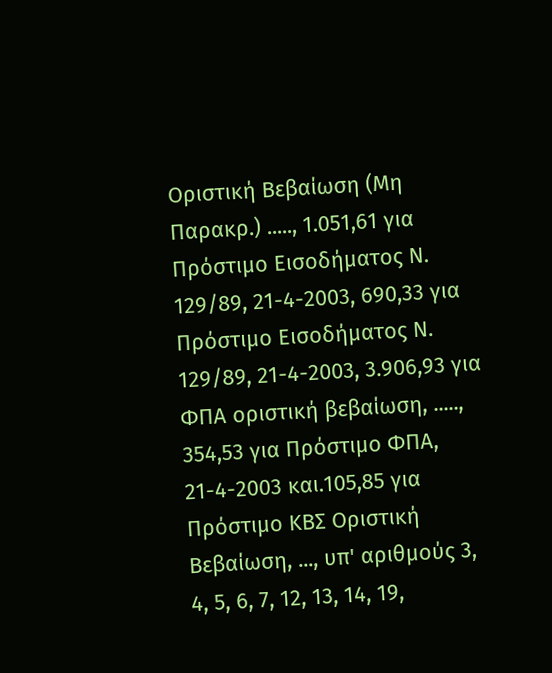Οριστική Βεβαίωση (Μη Παρακρ.) ....., 1.051,61 για Πρόστιμο Εισοδήματος Ν. 129/89, 21-4-2003, 690,33 για Πρόστιμο Εισοδήματος Ν. 129/89, 21-4-2003, 3.906,93 για ΦΠΑ οριστική βεβαίωση, ....., 354,53 για Πρόστιμο ΦΠΑ, 21-4-2003 και.105,85 για Πρόστιμο ΚΒΣ Οριστική Βεβαίωση, ..., υπ' αριθμούς 3, 4, 5, 6, 7, 12, 13, 14, 19,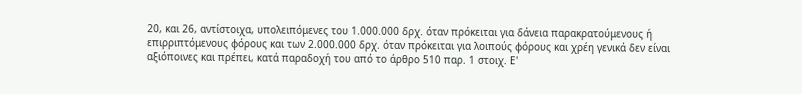20, και 26, αντίστοιχα, υπολειπόμενες του 1.000.000 δρχ. όταν πρόκειται για δάνεια παρακρατούμενους ή επιρριπτόμενους φόρους και των 2.000.000 δρχ. όταν πρόκειται για λοιπούς φόρους και χρέη γενικά δεν είναι αξιόποινες και πρέπει, κατά παραδοχή του από το άρθρο 510 παρ. 1 στοιχ. Ε'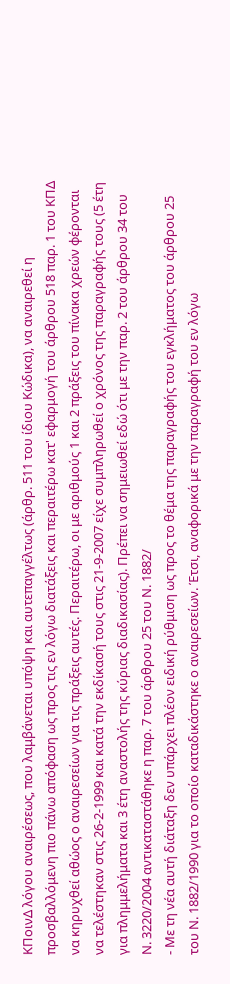ΚΠοινΔ λόγου αναιρέσεως, που λαμβάνεται υπόψη και αυτεπαγγέλτως (άρθρ. 511 του ίδιου Κώδικα), να αναιρεθεί η προσβαλλόμενη πιο πάνω απόφαση ως προς τις εν λόγω διατάξεις και περαιτέρω κατ' εφαρμογή του άρθρου 518 παρ. 1 του ΚΠΔ να κηρυχθεί αθώος ο αναιρεσείων για τις πράξεις αυτές. Περαιτέρω, οι με αριθμούς 1 και 2 πράξεις του πίνακα χρεών φέρονται να τελέστηκαν στις 26-2-1999 και κατά την εκδίκασή τους στις 21-9-2007 είχε συμπληρωθεί ο χρόνος της παραγραφής τους (5 έτη για πλημμελήματα και 3 έτη αναστολής της κύριας διαδικασίας). Πρέπει να σημειωθεί εδώ ότι με την παρ. 2 του άρθρου 34 του Ν. 3220/2004 αντικαταστάθηκε η παρ. 7 του άρθρου 25 του Ν. 1882/
- Με τη νέα αυτή διάταξη δεν υπάρχει πλέον ειδική ρύθμιση ως προς το θέμα της παραγραφής του εγκλήματος του άρθρου 25 του Ν. 1882/1990 για το οποίο καταδικάστηκε ο αναιρεσείων. Έτσι, αναφορικά με την παραγραφή του εν λόγω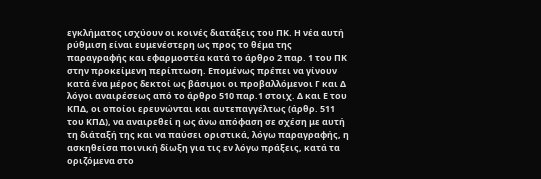εγκλήματος ισχύουν οι κοινές διατάξεις του ΠΚ. Η νέα αυτή ρύθμιση είναι ευμενέστερη ως προς το θέμα της παραγραφής και εφαρμοστέα κατά το άρθρο 2 παρ. 1 του ΠΚ στην προκείμενη περίπτωση. Επομένως πρέπει να γίνουν κατά ένα μέρος δεκτοί ως βάσιμοι οι προβαλλόμενοι Γ και Δ λόγοι αναιρέσεως από το άρθρο 510 παρ.1 στοιχ. Δ και Ε του ΚΠΔ, οι οποίοι ερευνώνται και αυτεπαγγέλτως (άρθρ. 511 του ΚΠΔ), να αναιρεθεί η ως άνω απόφαση σε σχέση με αυτή τη διάταξή της και να παύσει οριστικά, λόγω παραγραφής, η ασκηθείσα ποινική δίωξη για τις εν λόγω πράξεις, κατά τα οριζόμενα στο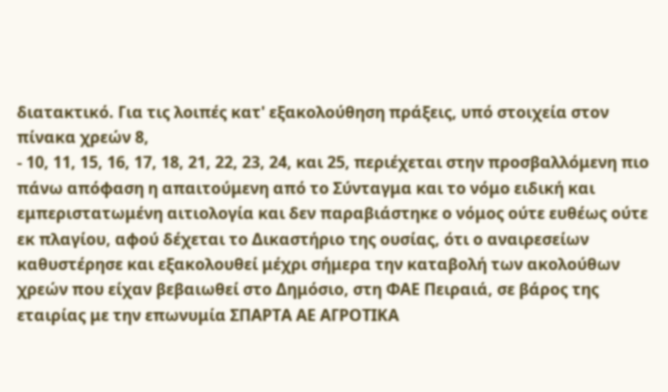διατακτικό. Για τις λοιπές κατ' εξακολούθηση πράξεις, υπό στοιχεία στον πίνακα χρεών 8,
- 10, 11, 15, 16, 17, 18, 21, 22, 23, 24, και 25, περιέχεται στην προσβαλλόμενη πιο πάνω απόφαση η απαιτούμενη από το Σύνταγμα και το νόμο ειδική και εμπεριστατωμένη αιτιολογία και δεν παραβιάστηκε ο νόμος ούτε ευθέως ούτε εκ πλαγίου, αφού δέχεται το Δικαστήριο της ουσίας, ότι ο αναιρεσείων καθυστέρησε και εξακολουθεί μέχρι σήμερα την καταβολή των ακολούθων χρεών που είχαν βεβαιωθεί στο Δημόσιο, στη ΦΑΕ Πειραιά, σε βάρος της εταιρίας με την επωνυμία ΣΠΑΡΤΑ ΑΕ ΑΓΡΟΤΙΚΑ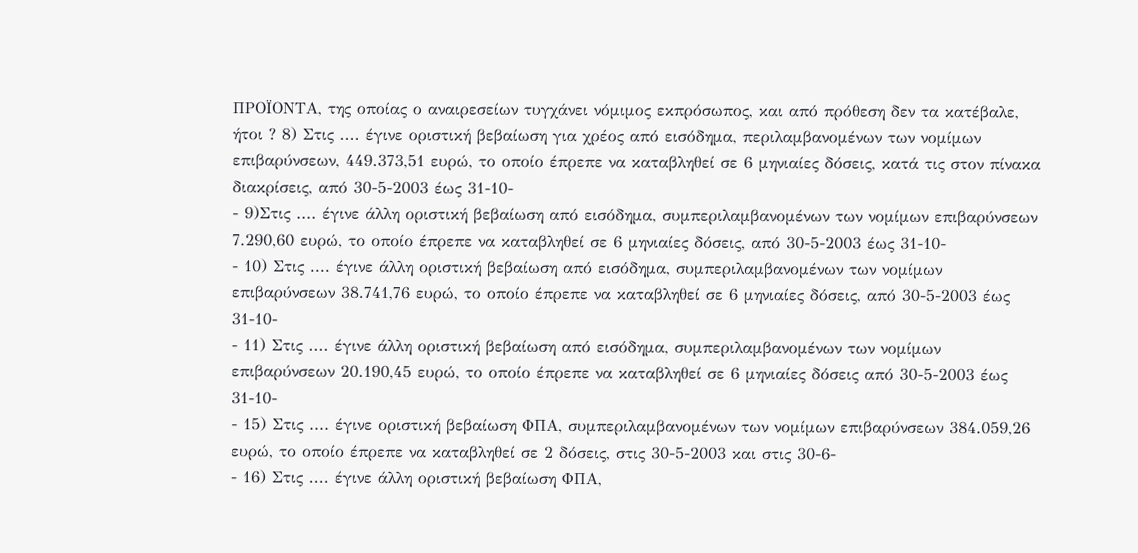ΠΡΟΪΟΝΤΑ, της οποίας ο αναιρεσείων τυγχάνει νόμιμος εκπρόσωπος, και από πρόθεση δεν τα κατέβαλε, ήτοι ? 8) Στις .... έγινε οριστική βεβαίωση για χρέος από εισόδημα, περιλαμβανομένων των νομίμων επιβαρύνσεων, 449.373,51 ευρώ, το οποίο έπρεπε να καταβληθεί σε 6 μηνιαίες δόσεις, κατά τις στον πίνακα διακρίσεις, από 30-5-2003 έως 31-10-
- 9)Στις .... έγινε άλλη οριστική βεβαίωση από εισόδημα, συμπεριλαμβανομένων των νομίμων επιβαρύνσεων 7.290,60 ευρώ, το οποίο έπρεπε να καταβληθεί σε 6 μηνιαίες δόσεις, από 30-5-2003 έως 31-10-
- 10) Στις .... έγινε άλλη οριστική βεβαίωση από εισόδημα, συμπεριλαμβανομένων των νομίμων επιβαρύνσεων 38.741,76 ευρώ, το οποίο έπρεπε να καταβληθεί σε 6 μηνιαίες δόσεις, από 30-5-2003 έως 31-10-
- 11) Στις .... έγινε άλλη οριστική βεβαίωση από εισόδημα, συμπεριλαμβανομένων των νομίμων επιβαρύνσεων 20.190,45 ευρώ, το οποίο έπρεπε να καταβληθεί σε 6 μηνιαίες δόσεις από 30-5-2003 έως 31-10-
- 15) Στις .... έγινε οριστική βεβαίωση ΦΠΑ, συμπεριλαμβανομένων των νομίμων επιβαρύνσεων 384.059,26 ευρώ, το οποίο έπρεπε να καταβληθεί σε 2 δόσεις, στις 30-5-2003 και στις 30-6-
- 16) Στις .... έγινε άλλη οριστική βεβαίωση ΦΠΑ,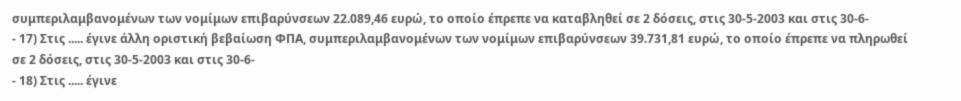συμπεριλαμβανομένων των νομίμων επιβαρύνσεων 22.089,46 ευρώ, το οποίο έπρεπε να καταβληθεί σε 2 δόσεις, στις 30-5-2003 και στις 30-6-
- 17) Στις ..... έγινε άλλη οριστική βεβαίωση ΦΠΑ, συμπεριλαμβανομένων των νομίμων επιβαρύνσεων 39.731,81 ευρώ, το οποίο έπρεπε να πληρωθεί σε 2 δόσεις, στις 30-5-2003 και στις 30-6-
- 18) Στις ..... έγινε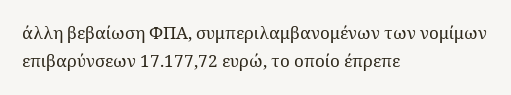άλλη βεβαίωση ΦΠΑ, συμπεριλαμβανομένων των νομίμων επιβαρύνσεων 17.177,72 ευρώ, το οποίο έπρεπε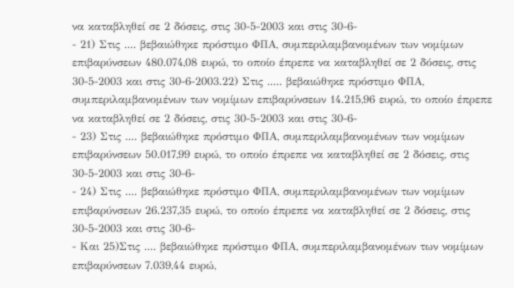να καταβληθεί σε 2 δόσεις, στις 30-5-2003 και στις 30-6-
- 21) Στις .... βεβαιώθηκε πρόστιμο ΦΠΑ, συμπεριλαμβανομένων των νομίμων επιβαρύνσεων 480.074,08 ευρώ, το οποίο έπρεπε να καταβληθεί σε 2 δόσεις, στις 30-5-2003 και στις 30-6-2003.22) Στις ..... βεβαιώθηκε πρόστιμο ΦΠΑ, συμπεριλαμβανομένων των νομίμων επιβαρύνσεων 14.215,96 ευρώ, το οποίο έπρεπε να καταβληθεί σε 2 δόσεις, στις 30-5-2003 και στις 30-6-
- 23) Στις .... βεβαιώθηκε πρόστιμο ΦΠΑ, συμπεριλαμβανομένων των νομίμων επιβαρύνσεων 50.017,99 ευρώ, το οποίο έπρεπε να καταβληθεί σε 2 δόσεις, στις 30-5-2003 και στις 30-6-
- 24) Στις .... βεβαιώθηκε πρόστιμο ΦΠΑ, συμπεριλαμβανομένων των νομίμων επιβαρύνσεων 26.237,35 ευρώ, το οποίο έπρεπε να καταβληθεί σε 2 δόσεις, στις 30-5-2003 και στις 30-6-
- Και 25)Στις .... βεβαιώθηκε πρόστιμο ΦΠΑ, συμπεριλαμβανομένων των νομίμων επιβαρύνσεων 7.039,44 ευρώ,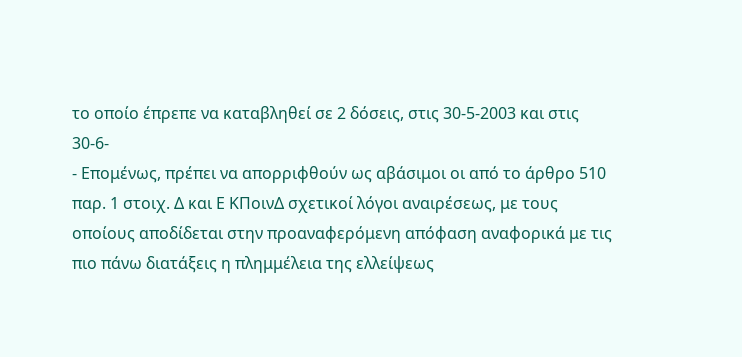το οποίο έπρεπε να καταβληθεί σε 2 δόσεις, στις 30-5-2003 και στις 30-6-
- Επομένως, πρέπει να απορριφθούν ως αβάσιμοι οι από το άρθρο 510 παρ. 1 στοιχ. Δ και Ε ΚΠοινΔ σχετικοί λόγοι αναιρέσεως, με τους οποίους αποδίδεται στην προαναφερόμενη απόφαση αναφορικά με τις πιο πάνω διατάξεις η πλημμέλεια της ελλείψεως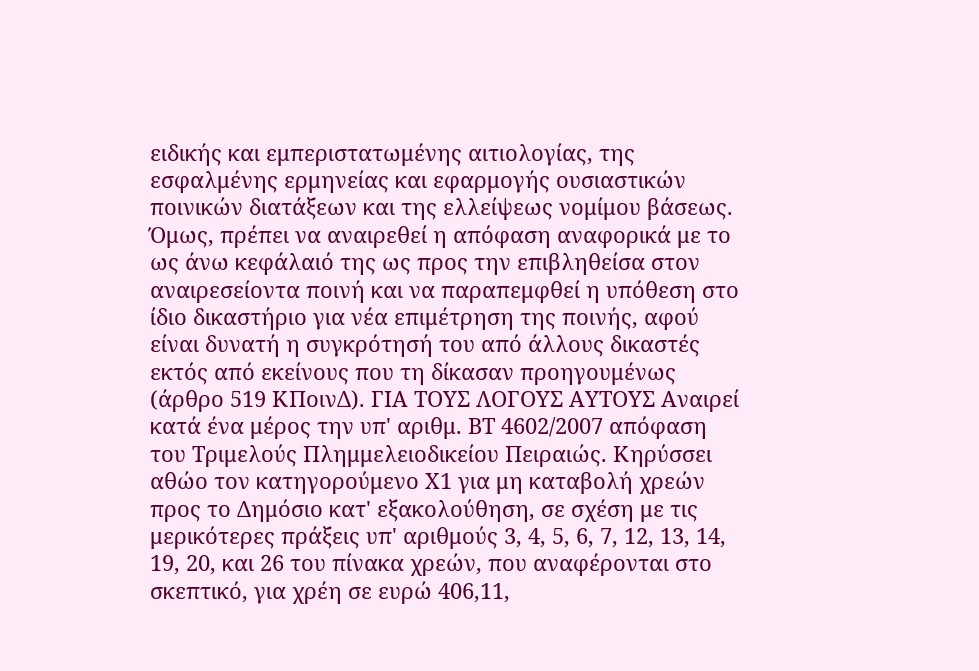ειδικής και εμπεριστατωμένης αιτιολογίας, της εσφαλμένης ερμηνείας και εφαρμογής ουσιαστικών ποινικών διατάξεων και της ελλείψεως νομίμου βάσεως. Όμως, πρέπει να αναιρεθεί η απόφαση αναφορικά με το ως άνω κεφάλαιό της ως προς την επιβληθείσα στον αναιρεσείοντα ποινή και να παραπεμφθεί η υπόθεση στο ίδιο δικαστήριο για νέα επιμέτρηση της ποινής, αφού είναι δυνατή η συγκρότησή του από άλλους δικαστές εκτός από εκείνους που τη δίκασαν προηγουμένως (άρθρο 519 ΚΠοινΔ). ΓΙΑ ΤΟΥΣ ΛΟΓΟΥΣ ΑΥΤΟΥΣ Αναιρεί κατά ένα μέρος την υπ' αριθμ. ΒΤ 4602/2007 απόφαση του Τριμελούς Πλημμελειοδικείου Πειραιώς. Κηρύσσει αθώο τον κατηγορούμενο Χ1 για μη καταβολή χρεών προς το Δημόσιο κατ' εξακολούθηση, σε σχέση με τις μερικότερες πράξεις υπ' αριθμούς 3, 4, 5, 6, 7, 12, 13, 14, 19, 20, και 26 του πίνακα χρεών, που αναφέρονται στο σκεπτικό, για χρέη σε ευρώ 406,11,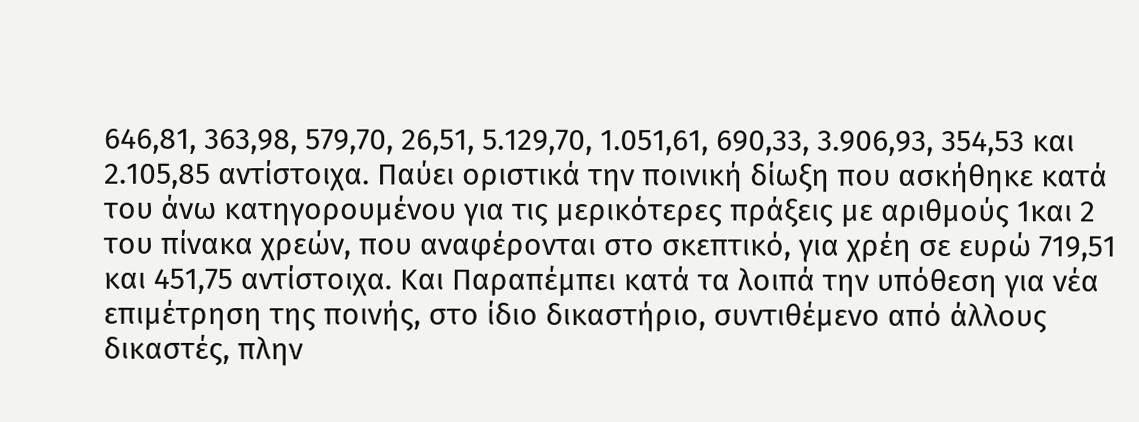646,81, 363,98, 579,70, 26,51, 5.129,70, 1.051,61, 690,33, 3.906,93, 354,53 και 2.105,85 αντίστοιχα. Παύει οριστικά την ποινική δίωξη που ασκήθηκε κατά του άνω κατηγορουμένου για τις μερικότερες πράξεις με αριθμούς 1και 2 του πίνακα χρεών, που αναφέρονται στο σκεπτικό, για χρέη σε ευρώ 719,51 και 451,75 αντίστοιχα. Και Παραπέμπει κατά τα λοιπά την υπόθεση για νέα επιμέτρηση της ποινής, στο ίδιο δικαστήριο, συντιθέμενο από άλλους δικαστές, πλην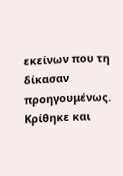εκείνων που τη δίκασαν προηγουμένως. Κρίθηκε και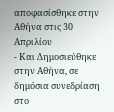αποφασίσθηκε στην Αθήνα στις 30 Απριλίου
- Και Δημοσιεύθηκε στην Αθήνα, σε δημόσια συνεδρίαση στο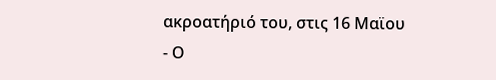ακροατήριό του, στις 16 Μαϊου
- Ο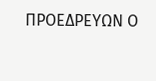ΠΡΟΕΔΡΕΥΩΝ Ο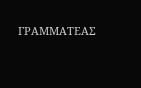ΓΡΑΜΜΑΤΕΑΣ